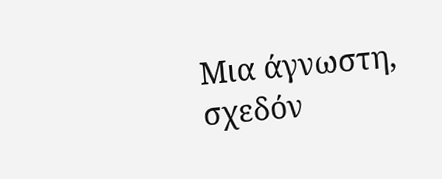Μια άγνωστη, σχεδόν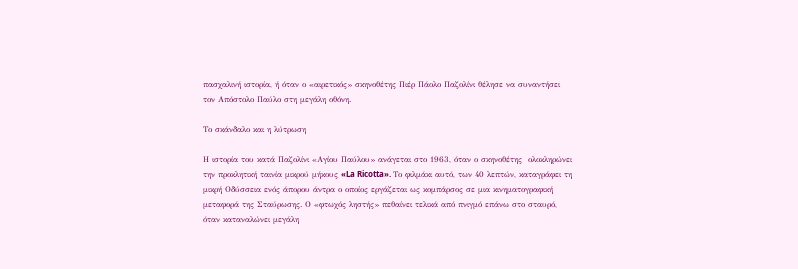πασχαλινή ιστορία, ή όταν ο «αιρετικός» σκηνοθέτης Πιέρ Πάολο Παζολίνι θέλησε να συναντήσει τον Απόστολο Παύλο στη μεγάλη οθόνη.

Το σκάνδαλο και η λύτρωση

Η ιστορία του κατά Παζολίνι «Αγίου Παύλου» ανάγεται στο 1963, όταν ο σκηνοθέτης  ολοκληρώνει την προκλητική ταινία μικρού μήκους «La Ricotta». Το φιλμάκι αυτό, των 40 λεπτών, καταγράφει τη μικρή Οδύσσεια ενός άπορου άντρα ο οποίος εργάζεται ως κομπάρσος σε μια κινηματογραφική μεταφορά της Σταύρωσης. Ο «φτωχός ληστής» πεθαίνει τελικά από πνιγμό επάνω στο σταυρό, όταν καταναλώνει μεγάλη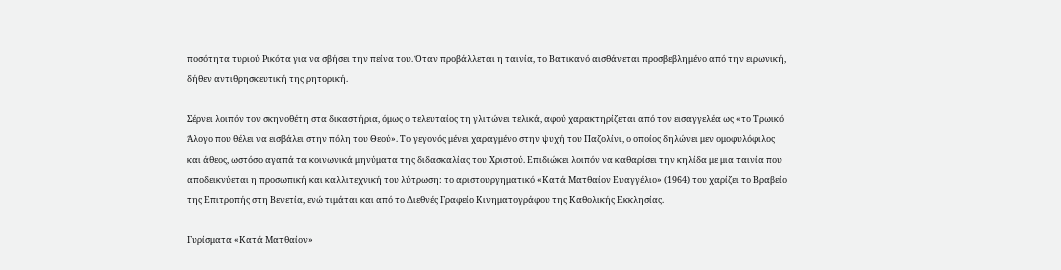ποσότητα τυριού Ρικότα για να σβήσει την πείνα του. Όταν προβάλλεται η ταινία, το Βατικανό αισθάνεται προσβεβλημένο από την ειρωνική, δήθεν αντιθρησκευτική της ρητορική.

Σέρνει λοιπόν τον σκηνοθέτη στα δικαστήρια, όμως ο τελευταίος τη γλιτώνει τελικά, αφού χαρακτηρίζεται από τον εισαγγελέα ως «το Τρωικό Άλογο που θέλει να εισβάλει στην πόλη του Θεού». Το γεγονός μένει χαραγμένο στην ψυχή του Παζολίνι, ο οποίος δηλώνει μεν ομοφυλόφιλος και άθεος, ωστόσο αγαπά τα κοινωνικά μηνύματα της διδασκαλίας του Χριστού. Επιδιώκει λοιπόν να καθαρίσει την κηλίδα με μια ταινία που αποδεικνύεται η προσωπική και καλλιτεχνική του λύτρωση: το αριστουργηματικό «Κατά Ματθαίον Ευαγγέλιο» (1964) του χαρίζει το Βραβείο της Επιτροπής στη Βενετία, ενώ τιμάται και από το Διεθνές Γραφείο Κινηματογράφου της Καθολικής Εκκλησίας.

Γυρίσματα «Κατά Ματθαίον»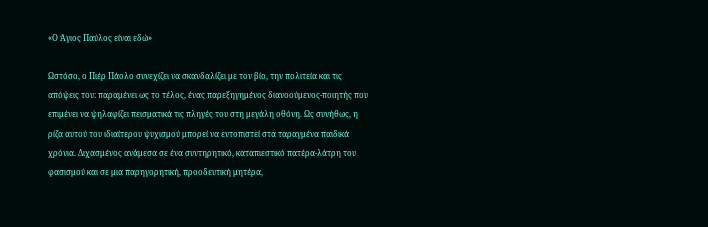«Ο Άγιος Παύλος είναι εδώ»

Ωστόσο, ο Πιέρ Πάολο συνεχίζει να σκανδαλίζει με τον βίο, την πολιτεία και τις απόψεις του: παραμένει ως το τέλος, ένας παρεξηγημένος διανοούμενος-ποιητής που επιμένει να ψηλαφίζει πεισματικά τις πληγές του στη μεγάλη οθόνη. Ως συνήθως, η ρίζα αυτού του ιδιαίτερου ψυχισμού μπορεί να εντοπιστεί στα ταραγμένα παιδικά χρόνια. Διχασμένος ανάμεσα σε ένα συντηρητικό, καταπιεστικό πατέρα-λάτρη του φασισμού και σε μια παρηγορητική, προοδευτική μητέρα,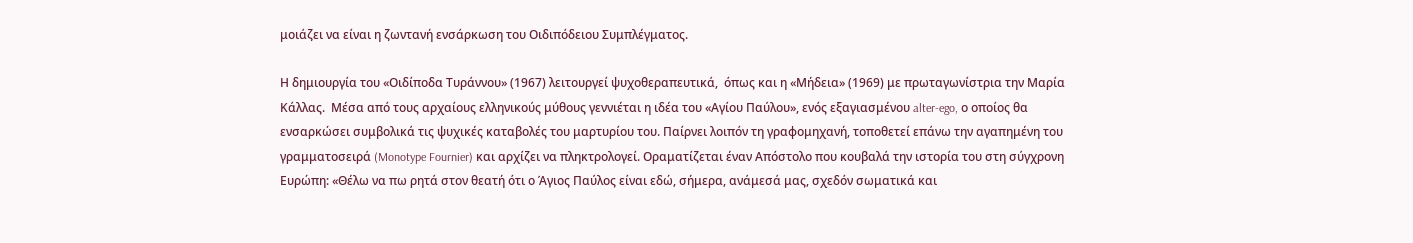μοιάζει να είναι η ζωντανή ενσάρκωση του Οιδιπόδειου Συμπλέγματος.

Η δημιουργία του «Οιδίποδα Τυράννου» (1967) λειτουργεί ψυχοθεραπευτικά,  όπως και η «Μήδεια» (1969) με πρωταγωνίστρια την Μαρία Κάλλας.  Μέσα από τους αρχαίους ελληνικούς μύθους γεννιέται η ιδέα του «Αγίου Παύλου», ενός εξαγιασμένου alter-ego, ο οποίος θα ενσαρκώσει συμβολικά τις ψυχικές καταβολές του μαρτυρίου του. Παίρνει λοιπόν τη γραφομηχανή, τοποθετεί επάνω την αγαπημένη του γραμματοσειρά (Monotype Fournier) και αρχίζει να πληκτρολογεί. Οραματίζεται έναν Απόστολο που κουβαλά την ιστορία του στη σύγχρονη Ευρώπη: «Θέλω να πω ρητά στον θεατή ότι ο Άγιος Παύλος είναι εδώ, σήμερα, ανάμεσά μας, σχεδόν σωματικά και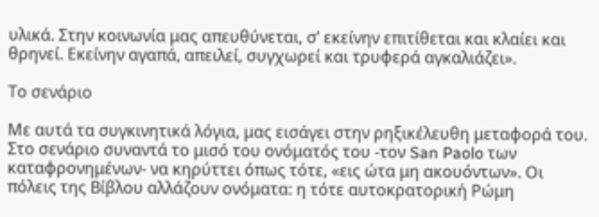υλικά. Στην κοινωνία μας απευθύνεται, σ’ εκείνην επιτίθεται και κλαίει και θρηνεί. Εκείνην αγαπά, απειλεί, συγχωρεί και τρυφερά αγκαλιάζει».

Το σενάριο

Με αυτά τα συγκινητικά λόγια, μας εισάγει στην ρηξικέλευθη μεταφορά του. Στο σενάριο συναντά το μισό του ονόματός του -τον San Paolo των καταφρονημένων- να κηρύττει όπως τότε, «εις ώτα μη ακουόντων». Οι πόλεις της Βίβλου αλλάζουν ονόματα: η τότε αυτοκρατορική Ρώμη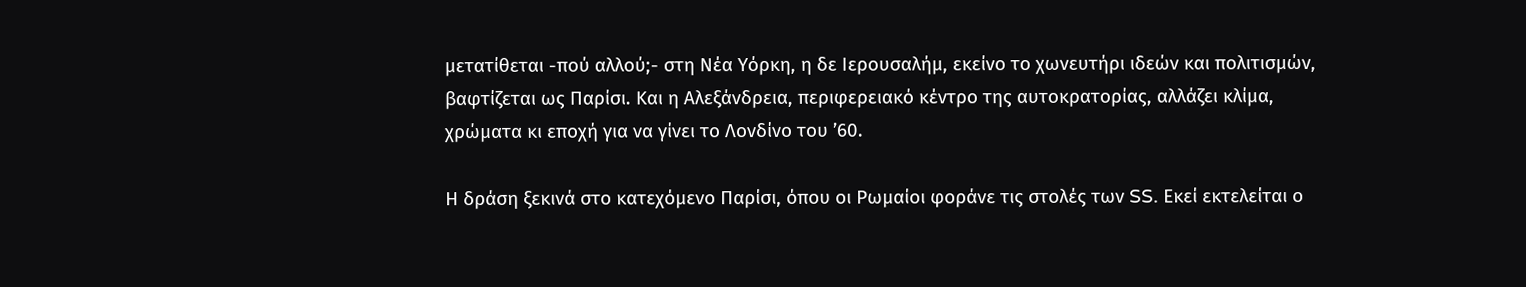μετατίθεται -πού αλλού;- στη Νέα Υόρκη, η δε Ιερουσαλήμ, εκείνο το χωνευτήρι ιδεών και πολιτισμών, βαφτίζεται ως Παρίσι. Και η Αλεξάνδρεια, περιφερειακό κέντρο της αυτοκρατορίας, αλλάζει κλίμα, χρώματα κι εποχή για να γίνει το Λονδίνο του ’60.

Η δράση ξεκινά στο κατεχόμενο Παρίσι, όπου οι Ρωμαίοι φοράνε τις στολές των SS. Εκεί εκτελείται ο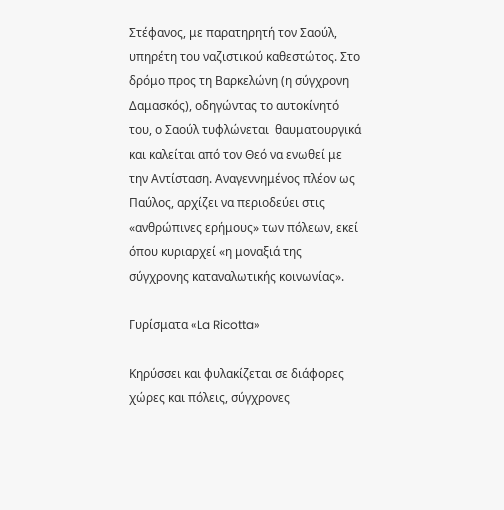Στέφανος, με παρατηρητή τον Σαούλ, υπηρέτη του ναζιστικού καθεστώτος. Στο δρόμο προς τη Βαρκελώνη (η σύγχρονη Δαμασκός), οδηγώντας το αυτοκίνητό του, ο Σαούλ τυφλώνεται  θαυματουργικά και καλείται από τον Θεό να ενωθεί με την Αντίσταση. Αναγεννημένος πλέον ως Παύλος, αρχίζει να περιοδεύει στις «ανθρώπινες ερήμους» των πόλεων, εκεί όπου κυριαρχεί «η μοναξιά της σύγχρονης καταναλωτικής κοινωνίας».

Γυρίσματα «La Ricotta»

Κηρύσσει και φυλακίζεται σε διάφορες χώρες και πόλεις, σύγχρονες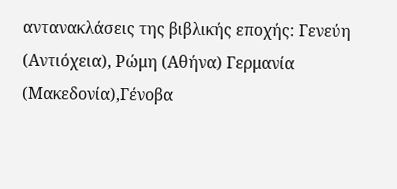αντανακλάσεις της βιβλικής εποχής: Γενεύη (Αντιόχεια), Ρώμη (Αθήνα) Γερμανία (Μακεδονία),Γένοβα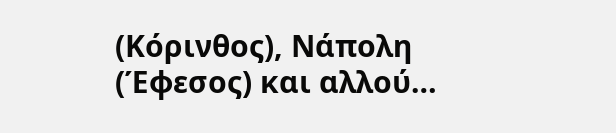(Κόρινθος), Νάπολη (Έφεσος) και αλλού…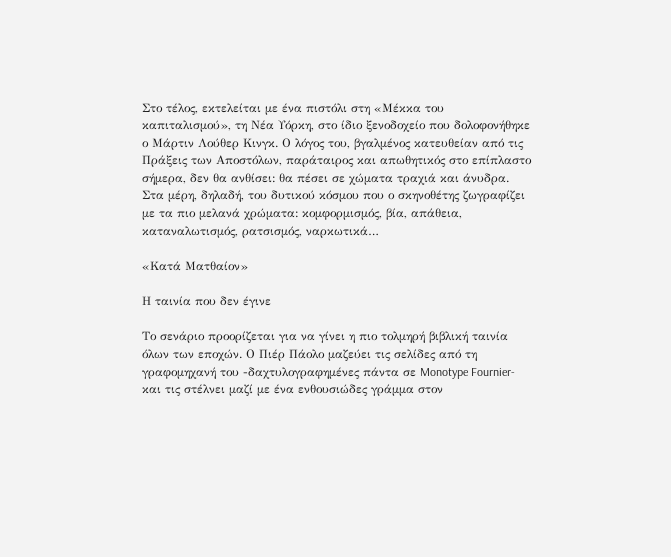Στο τέλος, εκτελείται με ένα πιστόλι στη «Μέκκα του καπιταλισμού», τη Νέα Υόρκη, στο ίδιο ξενοδοχείο που δολοφονήθηκε ο Μάρτιν Λούθερ Κινγκ. Ο λόγος του, βγαλμένος κατευθείαν από τις Πράξεις των Αποστόλων, παράταιρος και απωθητικός στο επίπλαστο σήμερα, δεν θα ανθίσει: θα πέσει σε χώματα τραχιά και άνυδρα. Στα μέρη, δηλαδή, του δυτικού κόσμου που ο σκηνοθέτης ζωγραφίζει με τα πιο μελανά χρώματα: κομφορμισμός, βία, απάθεια, καταναλωτισμός, ρατσισμός, ναρκωτικά…

«Κατά Ματθαίον»

Η ταινία που δεν έγινε

Το σενάριο προορίζεται για να γίνει η πιο τολμηρή βιβλική ταινία όλων των εποχών. Ο Πιέρ Πάολο μαζεύει τις σελίδες από τη γραφομηχανή του -δαχτυλογραφημένες πάντα σε Monotype Fournier- και τις στέλνει μαζί με ένα ενθουσιώδες γράμμα στον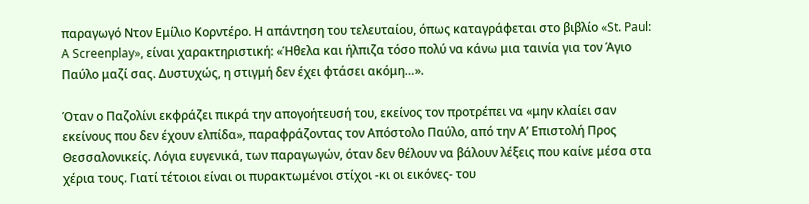παραγωγό Ντον Εμίλιο Κορντέρο. Η απάντηση του τελευταίου, όπως καταγράφεται στο βιβλίο «St. Paul: A Screenplay», είναι χαρακτηριστική: «Ήθελα και ήλπιζα τόσο πολύ να κάνω μια ταινία για τον Άγιο Παύλο μαζί σας. Δυστυχώς, η στιγμή δεν έχει φτάσει ακόμη…».

Όταν ο Παζολίνι εκφράζει πικρά την απογοήτευσή του, εκείνος τον προτρέπει να «μην κλαίει σαν εκείνους που δεν έχουν ελπίδα», παραφράζοντας τον Απόστολο Παύλο, από την Α’ Επιστολή Προς Θεσσαλονικείς. Λόγια ευγενικά, των παραγωγών, όταν δεν θέλουν να βάλουν λέξεις που καίνε μέσα στα χέρια τους. Γιατί τέτοιοι είναι οι πυρακτωμένοι στίχοι -κι οι εικόνες- του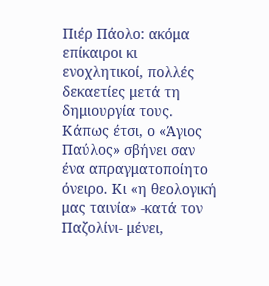Πιέρ Πάολο: ακόμα επίκαιροι κι ενοχλητικοί, πολλές δεκαετίες μετά τη δημιουργία τους. Κάπως έτσι, ο «Άγιος Παύλος» σβήνει σαν ένα απραγματοποίητο όνειρο. Κι «η θεολογική μας ταινία» -κατά τον Παζολίνι- μένει,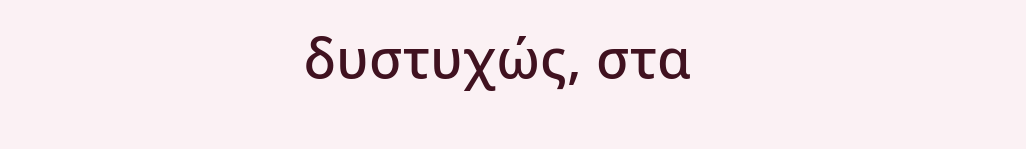δυστυχώς, στα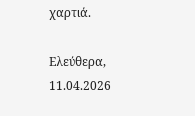χαρτιά.

Ελεύθερα, 11.04.2026